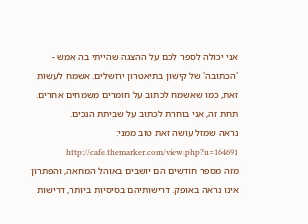אני יכולה לספר לכם על ההצגה שהייתי בה אמש - 'הכתובה' של קישון בתיאטרון ירושלים. אשמח לעשות זאת, כמו שאשמח לכתוב על חומרים משמחים אחרים. תחת זה, אני בוחרת לכתוב על שביתת הנכים.
נראה שמזל עושה זאת טוב ממני: http://cafe.themarker.com/view.php?u=164691
מזה מספר חודשים הם יושבים באוהל המחאה, והפתרון אינו נראה באופק. דרישותיהם בסיסיות ביותר, דרישות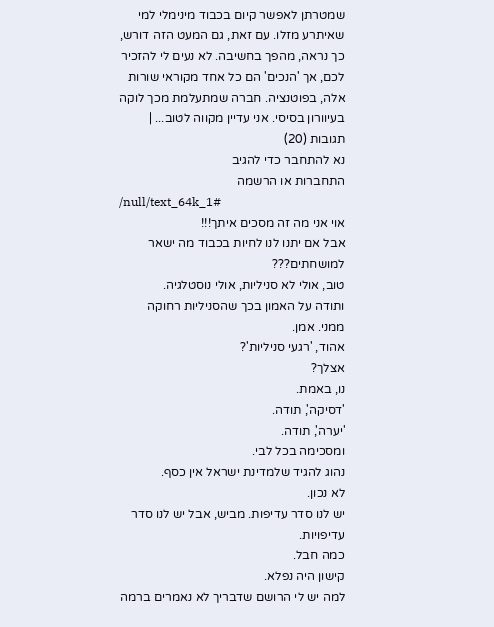שמטרתן לאפשר קיום בכבוד מינימלי למי שאיתרע מזלו. עם זאת, גם המעט הזה דורש, כך נראה, מהפך בחשיבה. לא נעים לי להזכיר לכם, אך 'הנכים' הם כל אחד מקוראי שורות אלה, בפוטנציה. חברה שמתעלמת מכך לוקה בעיוורון בסיסי. אני עדיין מקווה לטוב... |
תגובות (20)
נא להתחבר כדי להגיב
התחברות או הרשמה
/null/text_64k_1#
אוי אני מה זה מסכים איתך!!!
אבל אם יתנו לנו לחיות בכבוד מה ישאר למושחתים???
טוב, אולי לא סניליות, אולי נוסטלגיה.
ותודה על האמון בכך שהסניליות רחוקה ממני. אמן.
אהוד, 'רגעי סניליות'?
אצלך?
נו, באמת.
'דסיקה', תודה.
'יערה', תודה.
ומסכימה בכל לבי.
נהוג להגיד שלמדינת ישראל אין כסף.
לא נכון.
יש לנו סדר עדיפות. מביש, אבל יש לנו סדר עדיפויות.
כמה חבל.
קישון היה נפלא.
למה יש לי הרושם שדבריך לא נאמרים ברמה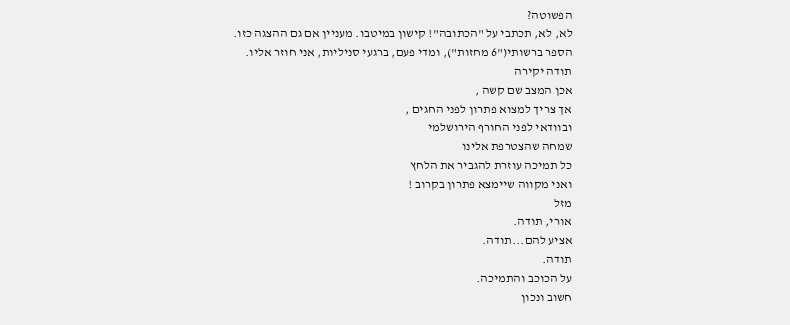הפשוטה?
לא, לא, תכתבי על "הכתובה"! קישון במיטבו. מעניין אם גם ההצגה כזו.
הספר ברשותי("6 מחזות"), ומדי פעם, ברגעי סניליות, אני חוזר אליו.
תודה יקירה
אכן המצב שם קשה ,
אך צריך למצוא פתרון לפני החגים ,
ובוודאי לפני החורף הירושלמי
שמחה שהצטרפת אלינו
כל תמיכה עוזרת להגביר את הלחץ
ואני מקווה שיימצא פתרון בקרוב !
מזל
אורי, תודה.
אציע להם...תודה.
תודה.
על הכוכב והתמיכה.
חשוב ונכון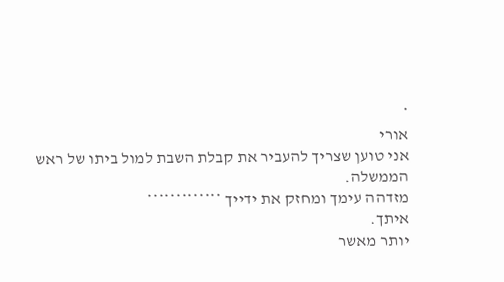*
אורי
אני טוען שצריך להעביר את קבלת השבת למול ביתו של ראש הממשלה.
מזדהה עימך ומחזק את ידייך *************
איתך.
יותר מאשר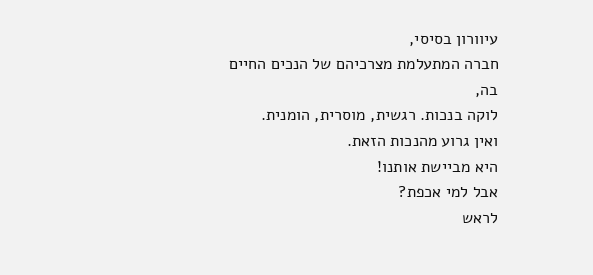עיוורון בסיסי,
חברה המתעלמת מצרכיהם של הנכים החיים בה,
לוקה בנכות. רגשית, מוסרית, הומנית.
ואין גרוע מהנכות הזאת.
היא מביישת אותנו!
אבל למי אכפת?
לראש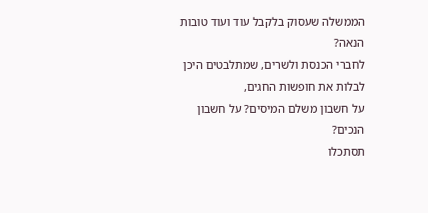הממשלה שעסוק בלקבל עוד ועוד טובות הנאה?
לחברי הכנסת ולשרים, שמתלבטים היכן לבלות את חופשות החגים,
על חשבון משלם המיסים? על חשבון הנכים?
תסתכלו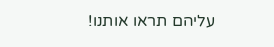עליהם תראו אותנו!